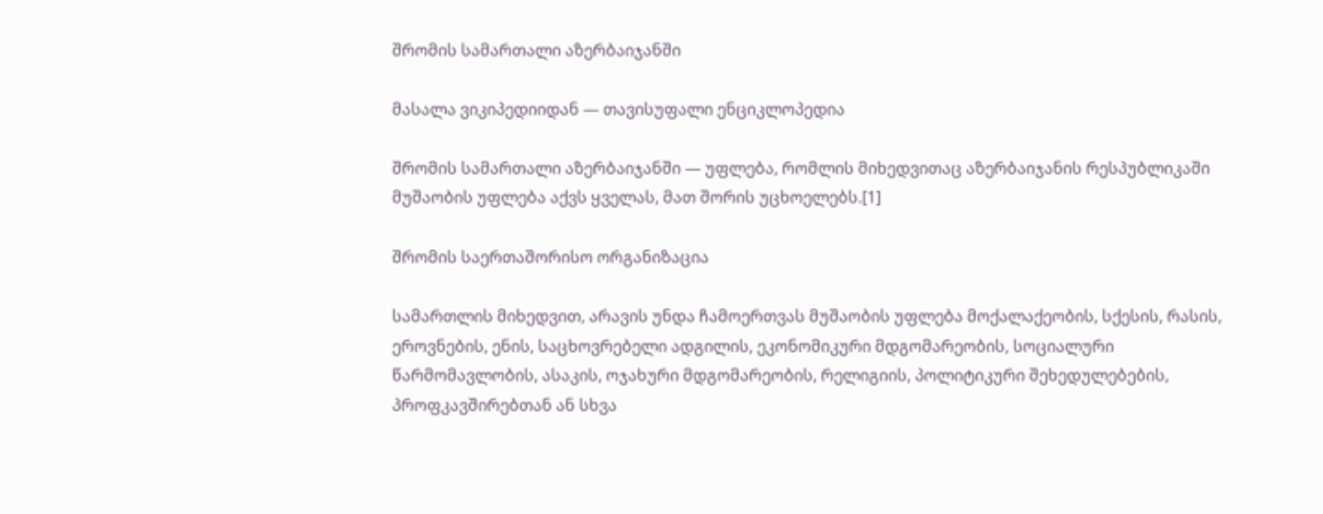შრომის სამართალი აზერბაიჯანში

მასალა ვიკიპედიიდან — თავისუფალი ენციკლოპედია

შრომის სამართალი აზერბაიჯანში — უფლება, რომლის მიხედვითაც აზერბაიჯანის რესპუბლიკაში მუშაობის უფლება აქვს ყველას, მათ შორის უცხოელებს.[1]

შრომის საერთაშორისო ორგანიზაცია

სამართლის მიხედვით, არავის უნდა ჩამოერთვას მუშაობის უფლება მოქალაქეობის, სქესის, რასის, ეროვნების, ენის, საცხოვრებელი ადგილის, ეკონომიკური მდგომარეობის, სოციალური წარმომავლობის, ასაკის, ოჯახური მდგომარეობის, რელიგიის, პოლიტიკური შეხედულებების, პროფკავშირებთან ან სხვა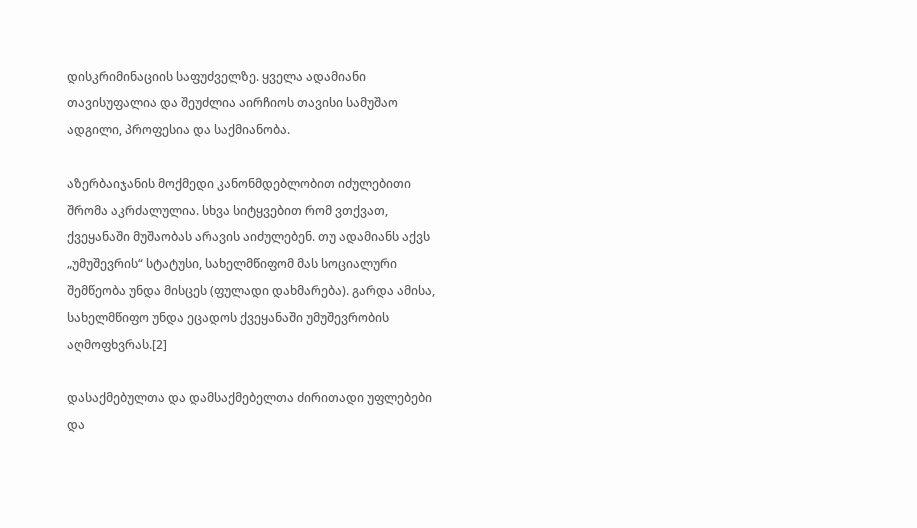დისკრიმინაციის საფუძველზე. ყველა ადამიანი თავისუფალია და შეუძლია აირჩიოს თავისი სამუშაო ადგილი, პროფესია და საქმიანობა.

აზერბაიჯანის მოქმედი კანონმდებლობით იძულებითი შრომა აკრძალულია. სხვა სიტყვებით რომ ვთქვათ, ქვეყანაში მუშაობას არავის აიძულებენ. თუ ადამიანს აქვს „უმუშევრის“ სტატუსი, სახელმწიფომ მას სოციალური შემწეობა უნდა მისცეს (ფულადი დახმარება). გარდა ამისა, სახელმწიფო უნდა ეცადოს ქვეყანაში უმუშევრობის აღმოფხვრას.[2]

დასაქმებულთა და დამსაქმებელთა ძირითადი უფლებები და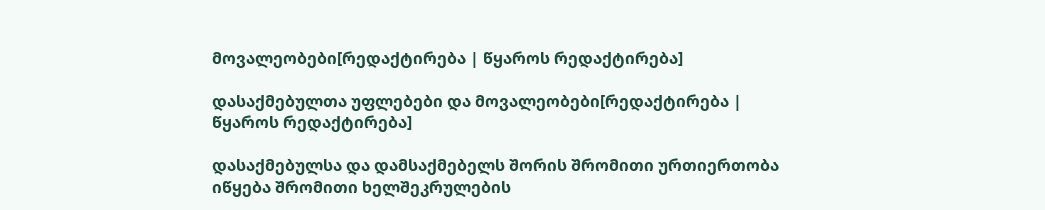მოვალეობები[რედაქტირება | წყაროს რედაქტირება]

დასაქმებულთა უფლებები და მოვალეობები[რედაქტირება | წყაროს რედაქტირება]

დასაქმებულსა და დამსაქმებელს შორის შრომითი ურთიერთობა იწყება შრომითი ხელშეკრულების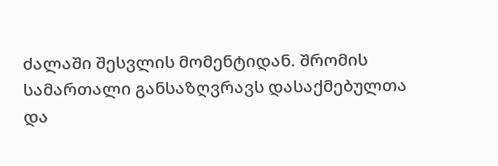ძალაში შესვლის მომენტიდან. შრომის სამართალი განსაზღვრავს დასაქმებულთა და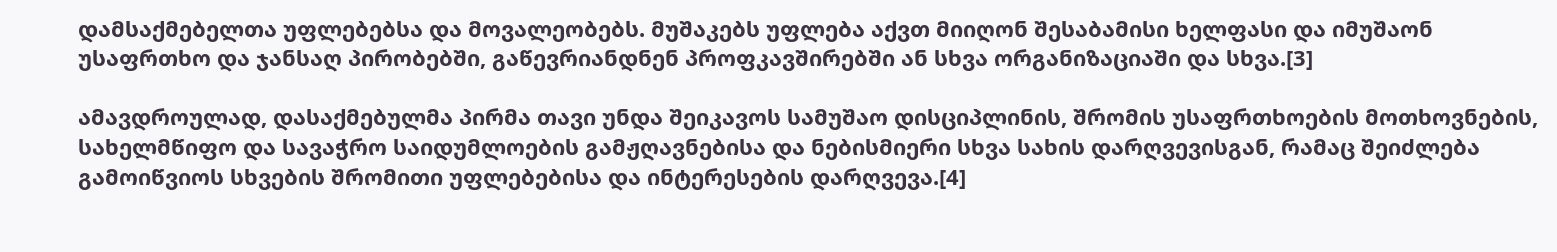დამსაქმებელთა უფლებებსა და მოვალეობებს. მუშაკებს უფლება აქვთ მიიღონ შესაბამისი ხელფასი და იმუშაონ უსაფრთხო და ჯანსაღ პირობებში, გაწევრიანდნენ პროფკავშირებში ან სხვა ორგანიზაციაში და სხვა.[3]

ამავდროულად, დასაქმებულმა პირმა თავი უნდა შეიკავოს სამუშაო დისციპლინის, შრომის უსაფრთხოების მოთხოვნების, სახელმწიფო და სავაჭრო საიდუმლოების გამჟღავნებისა და ნებისმიერი სხვა სახის დარღვევისგან, რამაც შეიძლება გამოიწვიოს სხვების შრომითი უფლებებისა და ინტერესების დარღვევა.[4]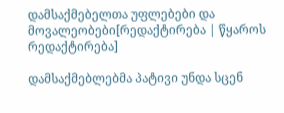დამსაქმებელთა უფლებები და მოვალეობები[რედაქტირება | წყაროს რედაქტირება]

დამსაქმებლებმა პატივი უნდა სცენ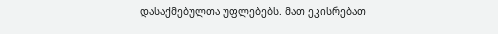დასაქმებულთა უფლებებს. მათ ეკისრებათ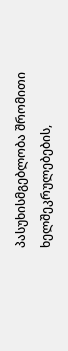პასუხისმგებლობა შრომითი ხელშეკრულებების,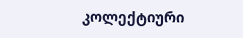კოლექტიური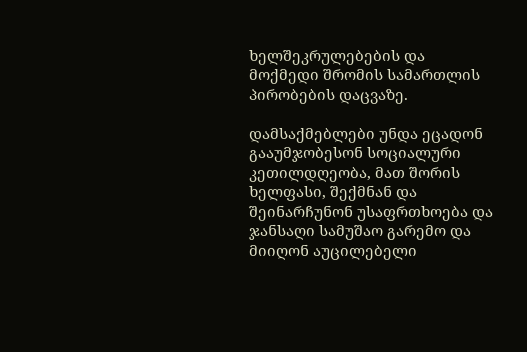ხელშეკრულებების და მოქმედი შრომის სამართლის პირობების დაცვაზე.

დამსაქმებლები უნდა ეცადონ გააუმჯობესონ სოციალური კეთილდღეობა, მათ შორის ხელფასი, შექმნან და შეინარჩუნონ უსაფრთხოება და ჯანსაღი სამუშაო გარემო და მიიღონ აუცილებელი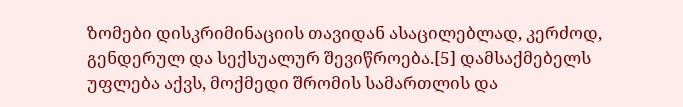ზომები დისკრიმინაციის თავიდან ასაცილებლად, კერძოდ, გენდერულ და სექსუალურ შევიწროება.[5] დამსაქმებელს უფლება აქვს, მოქმედი შრომის სამართლის და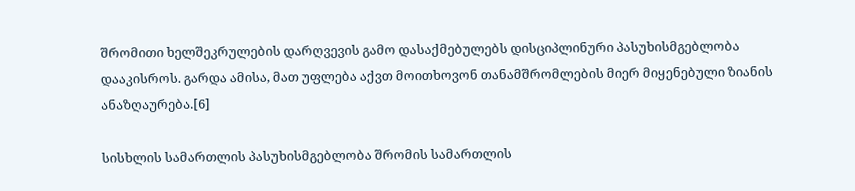შრომითი ხელშეკრულების დარღვევის გამო დასაქმებულებს დისციპლინური პასუხისმგებლობა დააკისროს. გარდა ამისა, მათ უფლება აქვთ მოითხოვონ თანამშრომლების მიერ მიყენებული ზიანის ანაზღაურება.[6]

სისხლის სამართლის პასუხისმგებლობა შრომის სამართლის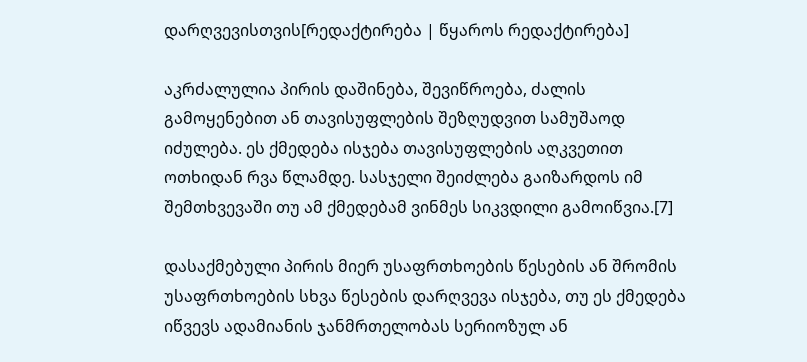დარღვევისთვის[რედაქტირება | წყაროს რედაქტირება]

აკრძალულია პირის დაშინება, შევიწროება, ძალის გამოყენებით ან თავისუფლების შეზღუდვით სამუშაოდ იძულება. ეს ქმედება ისჯება თავისუფლების აღკვეთით ოთხიდან რვა წლამდე. სასჯელი შეიძლება გაიზარდოს იმ შემთხვევაში თუ ამ ქმედებამ ვინმეს სიკვდილი გამოიწვია.[7]

დასაქმებული პირის მიერ უსაფრთხოების წესების ან შრომის უსაფრთხოების სხვა წესების დარღვევა ისჯება, თუ ეს ქმედება იწვევს ადამიანის ჯანმრთელობას სერიოზულ ან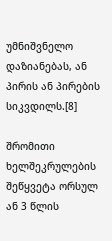უმნიშვნელო დაზიანებას, ან პირის ან პირების სიკვდილს.[8]

შრომითი ხელშეკრულების შეწყვეტა ორსულ ან 3 წლის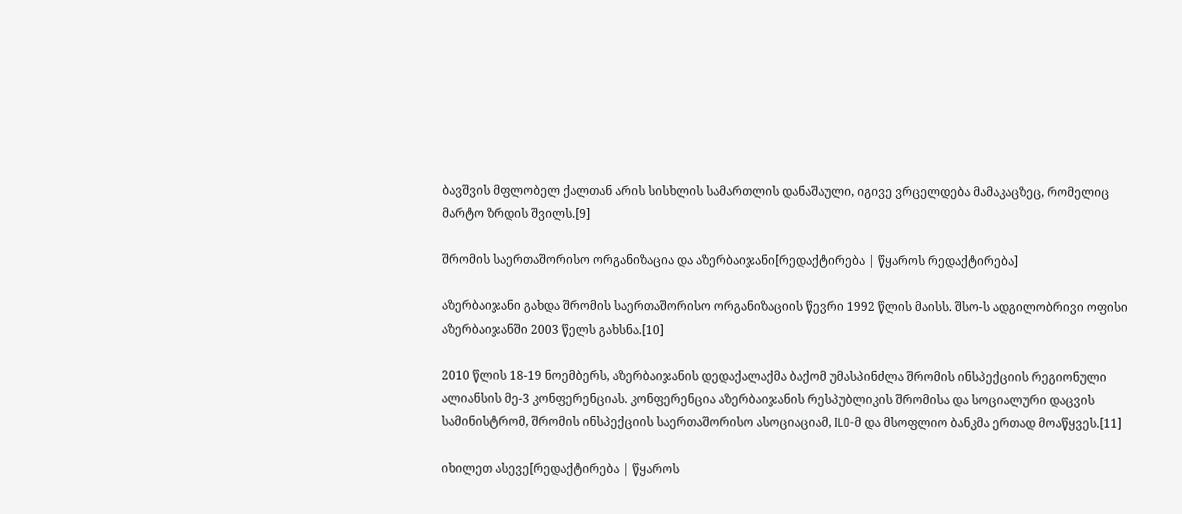ბავშვის მფლობელ ქალთან არის სისხლის სამართლის დანაშაული, იგივე ვრცელდება მამაკაცზეც, რომელიც მარტო ზრდის შვილს.[9]

შრომის საერთაშორისო ორგანიზაცია და აზერბაიჯანი[რედაქტირება | წყაროს რედაქტირება]

აზერბაიჯანი გახდა შრომის საერთაშორისო ორგანიზაციის წევრი 1992 წლის მაისს. შსო-ს ადგილობრივი ოფისი აზერბაიჯანში 2003 წელს გახსნა.[10]

2010 წლის 18-19 ნოემბერს, აზერბაიჯანის დედაქალაქმა ბაქომ უმასპინძლა შრომის ინსპექციის რეგიონული ალიანსის მე-3 კონფერენციას. კონფერენცია აზერბაიჯანის რესპუბლიკის შრომისა და სოციალური დაცვის სამინისტრომ, შრომის ინსპექციის საერთაშორისო ასოციაციამ, ILO-მ და მსოფლიო ბანკმა ერთად მოაწყვეს.[11]

იხილეთ ასევე[რედაქტირება | წყაროს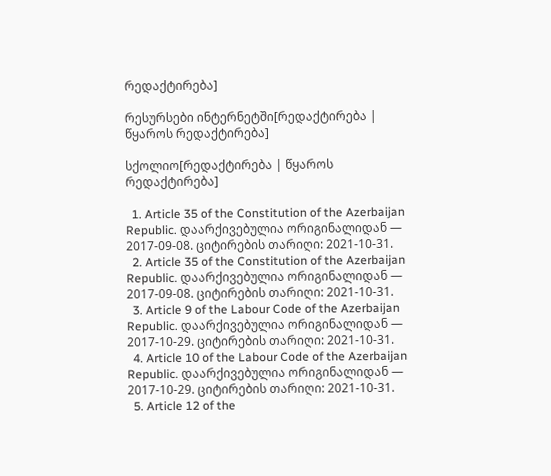რედაქტირება]

რესურსები ინტერნეტში[რედაქტირება | წყაროს რედაქტირება]

სქოლიო[რედაქტირება | წყაროს რედაქტირება]

  1. Article 35 of the Constitution of the Azerbaijan Republic. დაარქივებულია ორიგინალიდან — 2017-09-08. ციტირების თარიღი: 2021-10-31.
  2. Article 35 of the Constitution of the Azerbaijan Republic. დაარქივებულია ორიგინალიდან — 2017-09-08. ციტირების თარიღი: 2021-10-31.
  3. Article 9 of the Labour Code of the Azerbaijan Republic. დაარქივებულია ორიგინალიდან — 2017-10-29. ციტირების თარიღი: 2021-10-31.
  4. Article 10 of the Labour Code of the Azerbaijan Republic. დაარქივებულია ორიგინალიდან — 2017-10-29. ციტირების თარიღი: 2021-10-31.
  5. Article 12 of the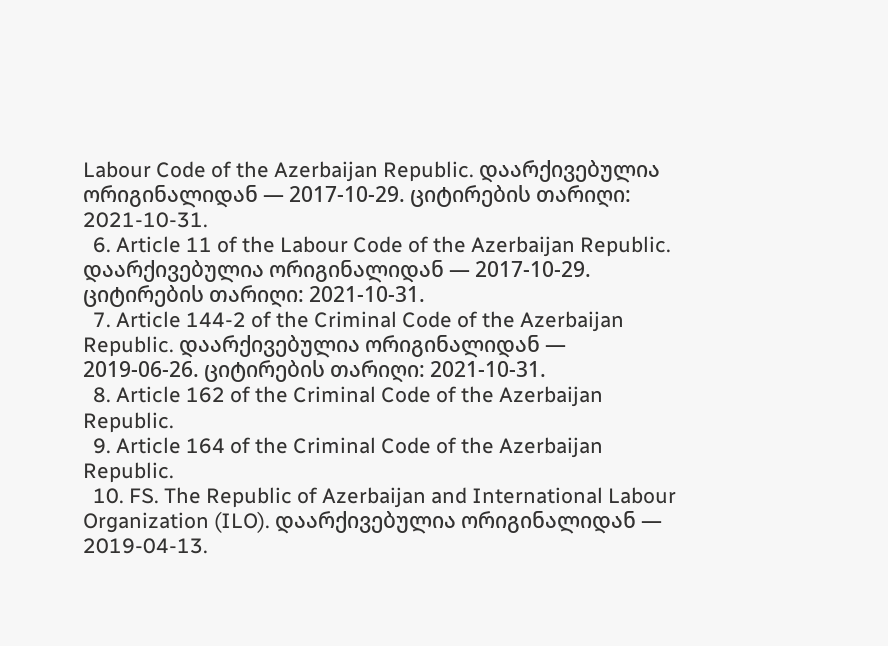Labour Code of the Azerbaijan Republic. დაარქივებულია ორიგინალიდან — 2017-10-29. ციტირების თარიღი: 2021-10-31.
  6. Article 11 of the Labour Code of the Azerbaijan Republic. დაარქივებულია ორიგინალიდან — 2017-10-29. ციტირების თარიღი: 2021-10-31.
  7. Article 144-2 of the Criminal Code of the Azerbaijan Republic. დაარქივებულია ორიგინალიდან — 2019-06-26. ციტირების თარიღი: 2021-10-31.
  8. Article 162 of the Criminal Code of the Azerbaijan Republic.
  9. Article 164 of the Criminal Code of the Azerbaijan Republic.
  10. FS. The Republic of Azerbaijan and International Labour Organization (ILO). დაარქივებულია ორიგინალიდან — 2019-04-13.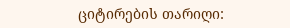ციტირების თარიღი: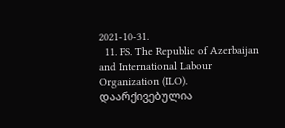2021-10-31.
  11. FS. The Republic of Azerbaijan and International Labour Organization (ILO). დაარქივებულია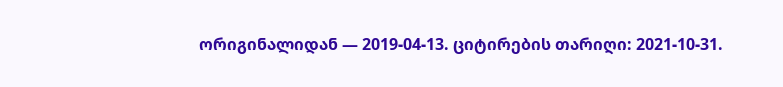ორიგინალიდან — 2019-04-13. ციტირების თარიღი: 2021-10-31.